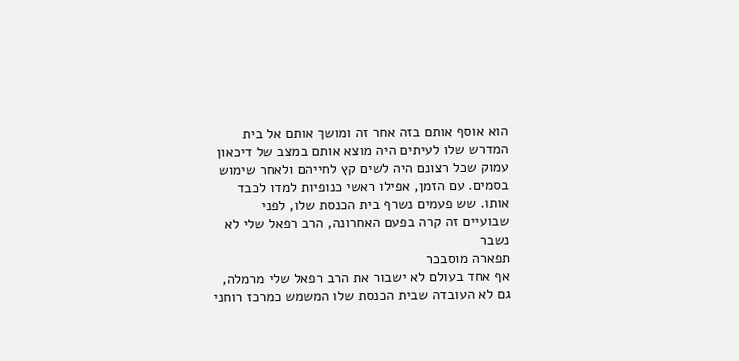הוא אוסף אותם בזה אחר זה ומושך אותם אל בית המדרש שלו לעיתים היה מוצא אותם במצב של דיכאון עמוק שכל רצונם היה לשים קץ לחייהם ולאחר שימוש בסמים. עם הזמן, אפילו ראשי כנופיות למדו לכבד אותו. שש פעמים נשרף בית הכנסת שלו, לפני שבועיים זה קרה בפעם האחרונה, הרב רפאל שלי לא נשבר
תפארה מוסבכר
אף אחד בעולם לא ישבור את הרב רפאל שלי מרמלה, גם לא העובדה שבית הכנסת שלו המשמש כמרכז רוחני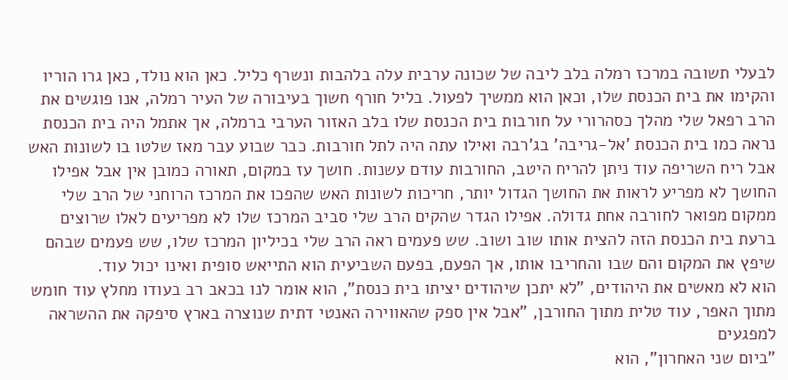לבעלי תשובה במרכז רמלה בלב ליבה של שכונה ערבית עלה בלהבות ונשרף כליל. כאן הוא נולד, כאן גרו הוריו והקימו את בית הכנסת שלו, וכאן הוא ממשיך לפעול. בליל חורף חשוך בעיבורה של העיר רמלה, אנו פוגשים את הרב רפאל שלי מהלך כסהרורי על חורבות בית הכנסת שלו בלב האזור הערבי ברמלה, אך אתמל היה בית הכנסת נראה כמו בית הכנסת 'אל-גריבה' בג'רבה ואילו עתה היה לתל חורבות. כבר שבוע עבר מאז שלטו בו לשונות האש אבל ריח השריפה עוד ניתן להריח היטב, החורבות עודם עשנות. חושך עז במקום, תאורה כמובן אין אבל אפילו החושך לא מפריע לראות את החושך הגדול יותר, חריכות לשונות האש שהפכו את המרכז הרוחני של הרב שלי ממקום מפואר לחורבה אחת גדולה. אפילו הגדר שהקים הרב שלי סביב המרכז שלו לא מפריעים לאלו שרוצים ברעת בית הכנסת הזה להצית אותו שוב ושוב. שש פעמים ראה הרב שלי בכיליון המרכז שלו, שש פעמים שבהם שיפץ את המקום והם שבו והחריבו אותו, אך הפעם, בפעם השביעית הוא התייאש סופית ואינו יכול עוד.
הוא לא מאשים את היהודים, "לא יתכן שיהודים יציתו בית כנסת", הוא אומר לנו בכאב רב בעודו מחלץ עוד חומש מתוך האפר, עוד טלית מתוך החורבן, "אבל אין ספק שהאווירה האנטי דתית שנוצרה בארץ סיפקה את ההשראה למפגעים
"ביום שני האחרון", הוא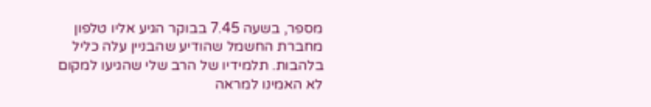מספר, בשעה 7.45 בבוקר הגיע אליו טלפון מחברת החשמל שהודיע שהבניין עלה כליל בלהבות. תלמידיו של הרב שלי שהגיעו למקום לא האמינו למראה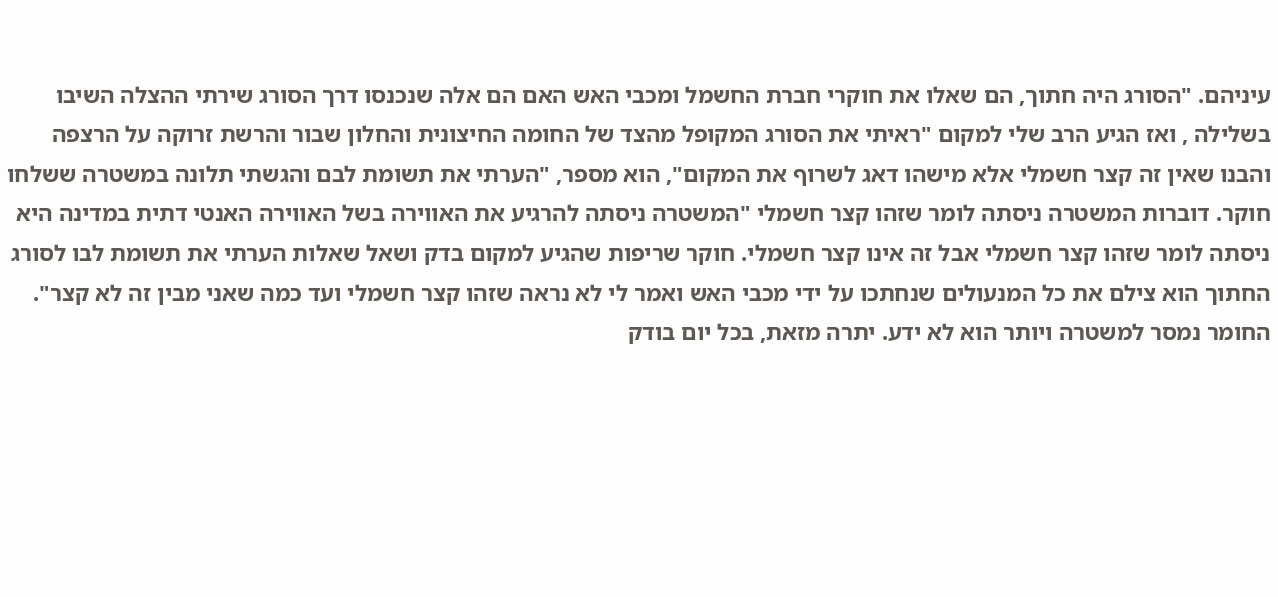עיניהם. "הסורג היה חתוך, הם שאלו את חוקרי חברת החשמל ומכבי האש האם הם אלה שנכנסו דרך הסורג שירתי ההצלה השיבו בשלילה , ואז הגיע הרב שלי למקום "ראיתי את הסורג המקופל מהצד של החומה החיצונית והחלון שבור והרשת זרוקה על הרצפה והבנו שאין זה קצר חשמלי אלא מישהו דאג לשרוף את המקום", הוא מספר, "הערתי את תשומת לבם והגשתי תלונה במשטרה ששלחו חוקר. דוברות המשטרה ניסתה לומר שזהו קצר חשמלי "המשטרה ניסתה להרגיע את האווירה בשל האווירה האנטי דתית במדינה היא ניסתה לומר שזהו קצר חשמלי אבל זה אינו קצר חשמלי. חוקר שריפות שהגיע למקום בדק ושאל שאלות הערתי את תשומת לבו לסורג החתוך הוא צילם את כל המנעולים שנחתכו על ידי מכבי האש ואמר לי לא נראה שזהו קצר חשמלי ועד כמה שאני מבין זה לא קצר". החומר נמסר למשטרה ויותר הוא לא ידע. יתרה מזאת, בכל יום בודק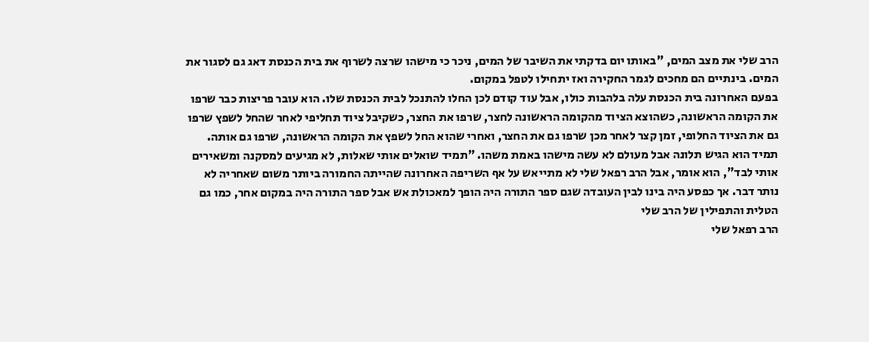הרב שלי את מצב המים, "באותו יום בדקתי את השיבר של המים, ניכר כי מישהו שרצה לשרוף את בית הכנסת דאג גם לסגור את המים. בינתיים הם מחכים לגמר החקירה ואז יתחילו לטפל במקום.
בפעם האחרונה בית הכנסת עלה בלהבות כולו, אבל עוד קודם לכן החלו להתנכל לבית הכנסת שלו. הוא עובר פריצות כבר שרפו את הקומה הראשונה, כשהוצא הציוד מהקומה הראשונה לחצר, שרפו את החצר, כשקיבל ציוד תחליפי לאחר שהחל לשפץ שרפו גם את הציוד החלופי, זמן קצר לאחר מכן שרפו גם את החצר, ואחרי שהוא החל לשפץ את הקומה הראשונה, שרפו גם אותה. תמיד הוא הגיש תלונה אבל מעולם לא עשה מישהו באמת משהו. "תמיד שואלים אותי שאלות, לא מגיעים למסקנה ומשאירים אותי לבד", הוא אומר, אבל הרב רפאל שלי לא מתייאש על אף השריפה האחרונה שהייתה החמורה ביותר משום שאחריה לא נותר דבר. אך כפסע היה בינו לבין העובדה שגם ספר התורה היה הופך למאכולת אש אבל ספר התורה היה במקום אחר, כמו גם הטלית והתפילין של הרב שלי
הרב רפאל שלי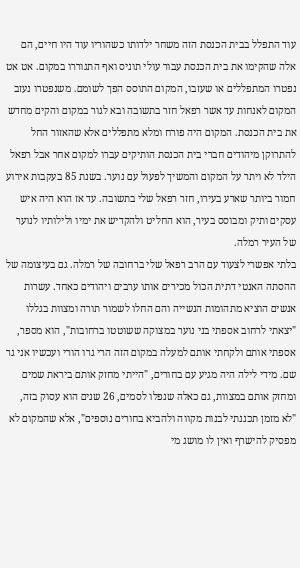עוד התפלל בבית הכנסת הזה משחר ילדותו כשהוריו עוד היו חיים, הם אלה שהקימו את בית הכנסת עבור עולי תוניס ואף התגוררו במקום. אט אט נפטרו המתפללים או שעזבו, המקום התוסס הפך לשומם. משנפטרו נעזב המקום לאנחות עד אשר רפאל חזר בתשובה ובא לגור במקום והקים מחדש את בית הכנסת. המקום היה פורח ומלא מתפללים אלא שהאזור החל להתרוקן מיהודים חברי בית הכנסת הותיקים עברו למקום אחר אבל רפאל הילד לא ויתר על המקום והמשיך לפעול עם נוער. בשנת 85 בעקבות אירוע חמור ביותר שארע בעירו, חזר רפאל שלי בתשובה. עד אז הוא היה איש עסקים ותיק ומבוסס בעיר, הוא החליט ולהקדיש את ימיו ולילותיו לנוער של העיר רמלה.
בלתי אפשרי לצעוד עם הרב רפאל שלי ברחובה של רמלה. גם בעיצומה של ההסתה האנטי דתית הכול מכירים אותו ערבים ויהודים כאחד. עשרות אנשים הוציא מתהומות הנשייה והם החלו לשמור תורה ומצוות בגללו "יצאתי לרחוב אספתי בני נוער במצוקה ששוטטו ברחובות", הוא מספר, אספתי אותם ולקחתי אותם למעלה במקום הזה הרי גרו הורי ועכשיו אני גר שם. מידי לילה היה מגיע עם בחורים, "הייתי מחזק אותם ביראת שמים ומחזק אותם במצוות, גם כאלה שנפלו לסמים, 26 שנים הוא עסוק בזה, "לא מזמן תכננתי לבנות מקווה ולהביא בחורים נוספים", אלא שהמקום לא מפסיק להישרף ואין לו מושג מי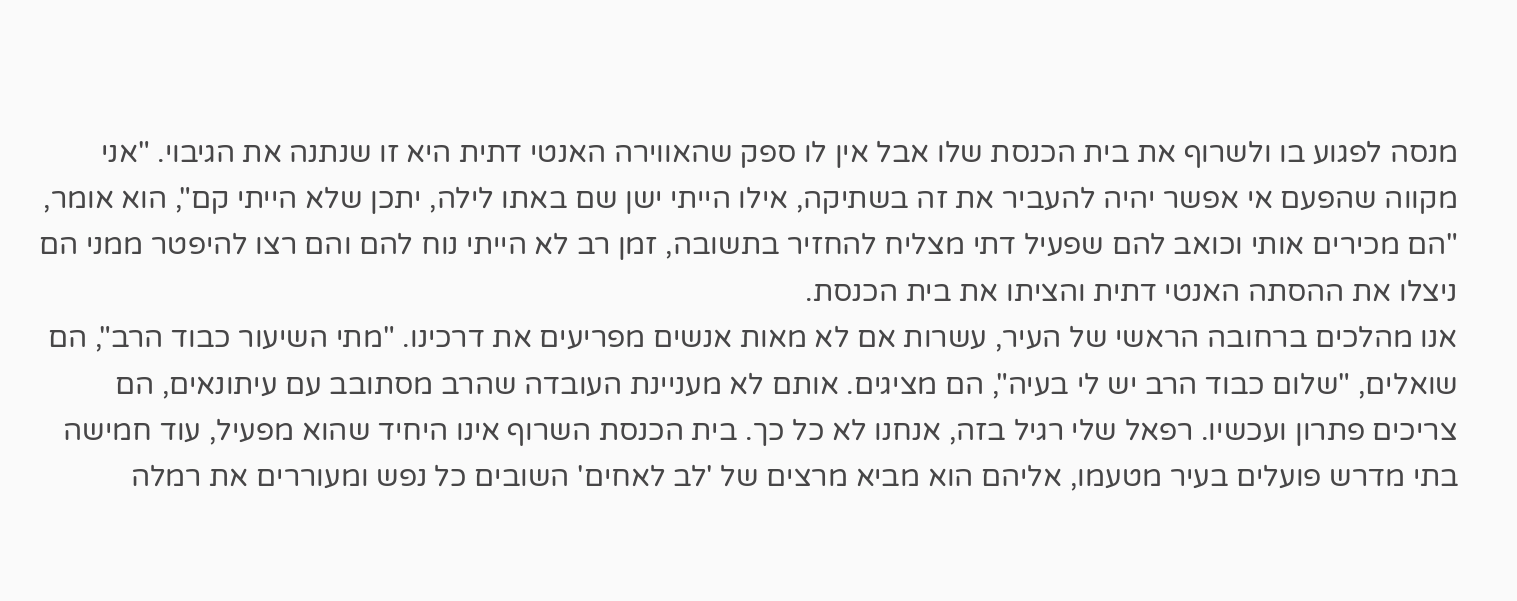מנסה לפגוע בו ולשרוף את בית הכנסת שלו אבל אין לו ספק שהאווירה האנטי דתית היא זו שנתנה את הגיבוי. "אני מקווה שהפעם אי אפשר יהיה להעביר את זה בשתיקה, אילו הייתי ישן שם באתו לילה, יתכן שלא הייתי קם", הוא אומר,
"הם מכירים אותי וכואב להם שפעיל דתי מצליח להחזיר בתשובה, זמן רב לא הייתי נוח להם והם רצו להיפטר ממני הם ניצלו את ההסתה האנטי דתית והציתו את בית הכנסת.
אנו מהלכים ברחובה הראשי של העיר, עשרות אם לא מאות אנשים מפריעים את דרכינו. "מתי השיעור כבוד הרב", הם שואלים, "שלום כבוד הרב יש לי בעיה", הם מציגים. אותם לא מעניינת העובדה שהרב מסתובב עם עיתונאים, הם צריכים פתרון ועכשיו. רפאל שלי רגיל בזה, אנחנו לא כל כך. בית הכנסת השרוף אינו היחיד שהוא מפעיל, עוד חמישה בתי מדרש פועלים בעיר מטעמו, אליהם הוא מביא מרצים של 'לב לאחים' השובים כל נפש ומעוררים את רמלה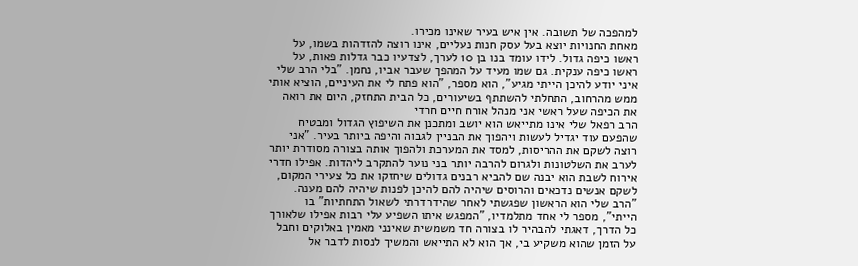למהפכה של תשובה. אין איש בעיר שאינו מכירו.
מאחת החנויות יוצא בעל עסק חנות נעליים, אינו רוצה להזדהות בשמו, על ראשו כיפה גדול. לידו עומד בנו בן 10 לערך, לצדעיו כבר גדלות פאות, על ראשו כיפה ענקית. גם שמו מעיד על המהפך שעבר אביו, נחמן. "בלי הרב שלי איני יודע להיכן הייתי מגיע", הוא מספר, "הוא פתח לי את העיניים, הוציא אותי ממש מהרחוב, התחלתי להשתתף בשיעורים, כל הבית התחזק, היום את רואה את הכיפה שעל ראשי אני מנהל אורח חיים חרדי
הרב רפאל שלי אינו מתייאש הוא יושב ומתכנן את השיפוץ הגדול ומבטיח שהפעם עוד יגדיל לעשות ויהפוך את הבניין לגבוה והיפה ביותר בעיר. "אני רוצה לשקם את ההריסות, למסד את המערכת ולהפוך אותה בצורה מסודרת יותר לערב את השלטונות ולגרום להרבה יותר בני נוער להתקרב ליהדות. אפילו חדרי אירוח לשבת הוא יבנה שם להביא רבנים גדולים שיחזקו את כל צעירי המקום, לשקם אנשים נדכאים והרוסים שיהיה להם להיכן לפנות שיהיה להם מענה.
"הרב שלי הוא הראשון שפגשתי לאחר שהידרדרתי לשאול התחתיות" בו הייתי", מספר לי אחד מתלמדיו, "המפגש איתו השפיע עלי רבות אפילו שלאורך כל הדרך, דאגתי להבהיר לו בצורה חד משמשית שאינני מאמין באלוקים וחבל על הזמן שהוא משקיע בי, אך הוא לא התייאש והמשיך לנסות לדבר אל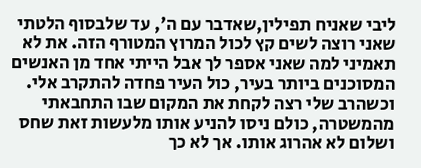ליבי שאניח תפילין,שאדבר עם ה', עד שלבסוף הלטתי שאני רוצה לשים קץ לכול המרוץ המטורף הזה. את לא תאמיני למה שאני אספר לך אבל הייתי אחד מן האנשים המסוכנים ביותר בעיר, כול העיר פחדה להתקרב אלי. וכשהרב שלי רצה לקחת את המקום שבו התחבאתי מהמשטרה, כולם ניסו להניע אותו מלעשות זאת שחס ושלום לא אהרוג אותו. אך לא כך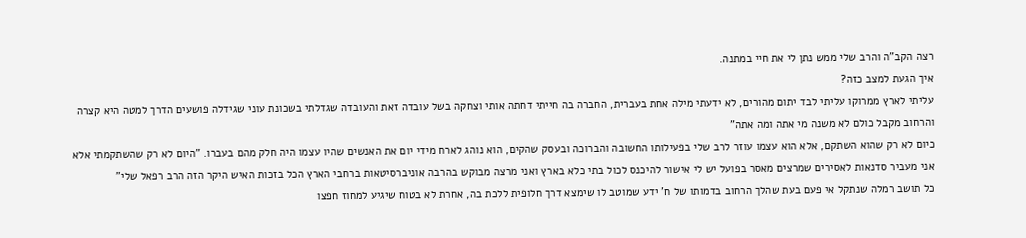רצה הקב"ה והרב שלי ממש נתן לי את חיי במתנה.
איך הגעת למצב כזה?
עליתי לארץ ממרוקו עליתי לבד יתום מהורים, לא ידעתי מילה אחת בעברית, החברה בה חייתי דחתה אותי וצחקה בשל עובדה זאת והעובדה שגדלתי בשכונת עוני שגידלה פושעים הדרך למטה היא קצרה והרחוב מקבל כולם לא משנה מי אתה ומה אתה"
כיום לא רק שהוא השתקם, אלא הוא עצמו עוזר לרב שלי בפעילותו החשובה והברוכה ובעסק שהקים, הוא נוהג לארח מידי יום את האנשים שהיו עצמו היה חלק מהם בעברו. "היום לא רק שהשתקמתי אלא אני מעביר סדנאות לאסירים שמרצים מאסר בפועל יש לי אישור להיכנס לכול בתי כלא בארץ ואני מרצה מבוקש בהרבה אוניברסיטאות ברחבי הארץ הכל בזכות האיש היקר הזה הרב רפאל שלי"
כל תושב רמלה שנתקל אי פעם בעת שהלך הרחוב בדמותו של ח' ידע שמוטב לו שימצא דרך חלופית ללכת בה, אחרת לא בטוח שיגיע למחוז חפצו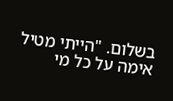בשלום. "הייתי מטיל אימה על כל מי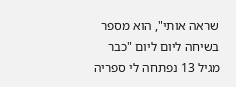שראה אותי", הוא מספר בשיחה ליום ליום "כבר מגיל 13 נפתחה לי ספריה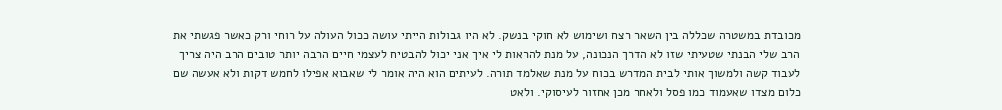מכובדת במשטרה שכללה בין השאר רצח ושימוש לא חוקי בנשק. לא היו גבולות הייתי עושה ככול העולה על רוחי ורק כאשר פגשתי את הרב שלי הבנתי שטעיתי שזו לא הדרך הנכונה, על מנת להראות לי איך אני יכול להבטיח לעצמי חיים הרבה יותר טובים הרב היה צריך לעבוד קשה ולמשוך אותי לבית המדרש בכוח על מנת שאלמד תורה. לעיתים הוא היה אומר לי שאבוא אפילו לחמש דקות ולא אעשה שם כלום מצדו שאעמוד כמו פסל ולאחר מכן אחזור לעיסוקי. ולאט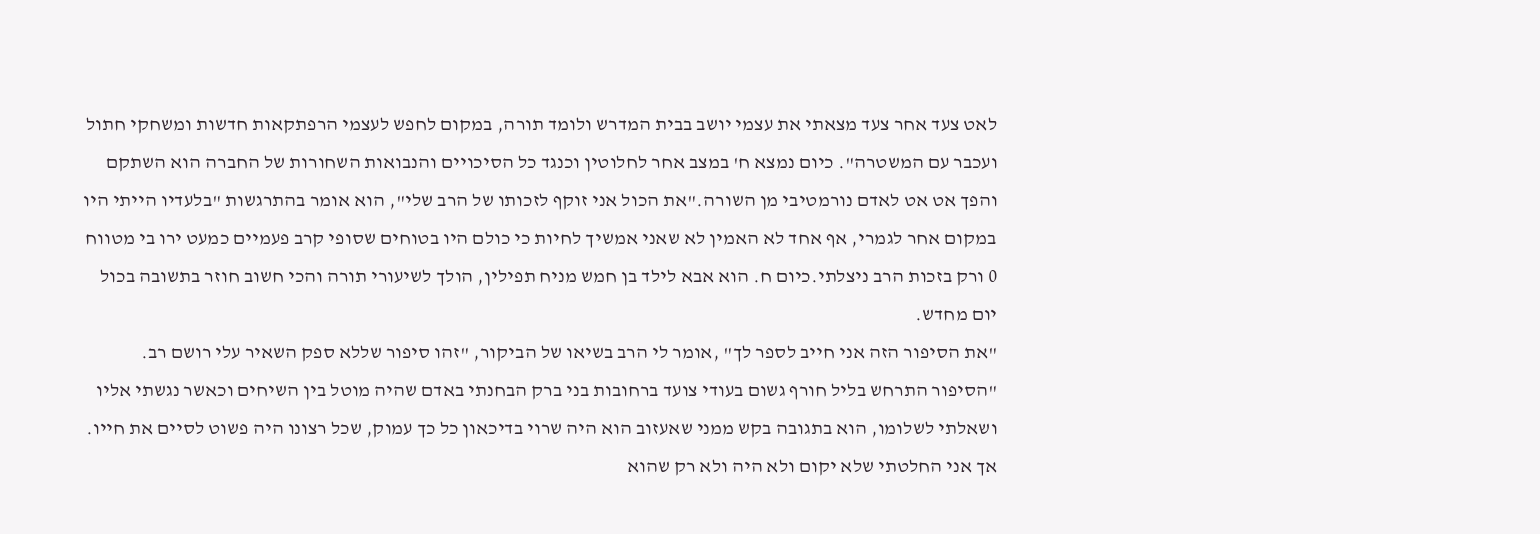לאט צעד אחר צעד מצאתי את עצמי יושב בבית המדרש ולומד תורה, במקום לחפש לעצמי הרפתקאות חדשות ומשחקי חתול ועכבר עם המשטרה". כיום נמצא ח' במצב אחר לחלוטין וכנגד כל הסיכויים והנבואות השחורות של החברה הוא השתקם והפך אט אט לאדם נורמטיבי מן השורה."את הכול אני זוקף לזכותו של הרב שלי", הוא אומר בהתרגשות "בלעדיו הייתי היו במקום אחר לגמרי, אף אחד לא האמין לא שאני אמשיך לחיות כי כולם היו בטוחים שסופי קרב פעמיים כמעט ירו בי מטווח 0 ורק בזכות הרב ניצלתי.כיום ח. הוא אבא לילד בן חמש מניח תפילין, הולך לשיעורי תורה והכי חשוב חוזר בתשובה בכול יום מחדש.
"את הסיפור הזה אני חייב לספר לך" ,אומר לי הרב בשיאו של הביקור, "זהו סיפור שללא ספק השאיר עלי רושם רב. "הסיפור התרחש בליל חורף גשום בעודי צועד ברחובות בני ברק הבחנתי באדם שהיה מוטל בין השיחים וכאשר נגשתי אליו ושאלתי לשלומו, הוא בתגובה בקש ממני שאעזוב הוא היה שרוי בדיכאון כל כך עמוק, שכל רצונו היה פשוט לסיים את חייו. אך אני החלטתי שלא יקום ולא היה ולא רק שהוא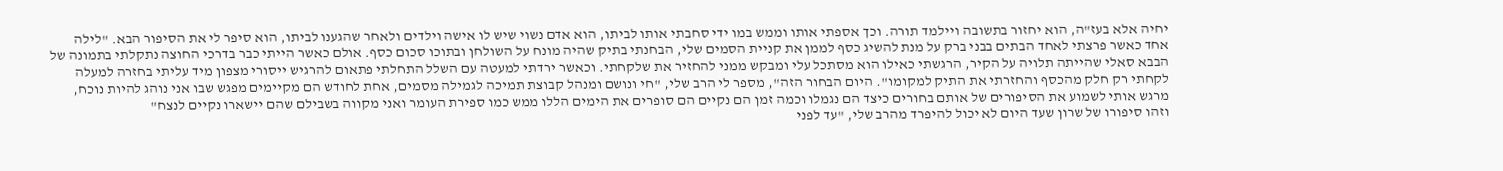יחיה אלא בעז"ה, הוא יחזור בתשובה ויילמד תורה. וכך אספתי אותו וממש במו ידי סחבתי אותו לביתו, הוא אדם נשוי שיש לו אישה וילדים ולאחר שהגענו לביתו, הוא סיפר לי את הסיפור הבא. "לילה אחד כאשר פרצתי לאחד הבתים בבני ברק על מנת להשיג כסף לממן את קניית הסמים שלי, הבחנתי בתיק שהיה מונח על השולחן ובתוכו סכום כסף. אולם כאשר הייתי כבר בדרכי החוצה נתקלתי בתמונה של הבבא סאלי שהייתה תלויה על הקיר, הרגשתי כאילו הוא מסתכל עלי ומבקש ממני להחזיר את שלקחתי. וכאשר ירדתי למעטה עם השלל התחלתי פתאום להרגיש ייסורי מצפון מיד עליתי בחזרה למעלה לקחתי רק חלק מהכסף והחזרתי את התיק למקומו". היום הבחור הזה", מספר לי הרב שלי, "חי ונושם ומנהל קבוצת תמיכה לגמילה מסמים, אחת לחודש הם מקיימים מפגש שבו אני נוהג להיות נוכח, מרגש אותי לשמוע את הסיפורים של אותם בחורים כיצד הם נגמלו וכמה זמן הם נקיים הם סופרים את הימים הללו ממש כמו ספירת העומר ואני מקווה בשבילם שהם יישארו נקיים לנצח"
וזהו סיפורו של שרון שעד היום לא יכול להיפרד מהרב שלי, "עד לפני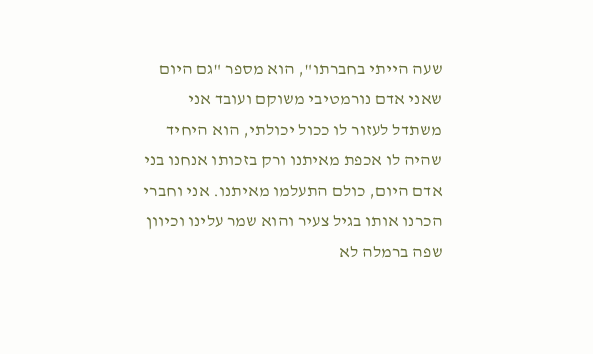שעה הייתי בחברתו", הוא מספר "גם היום שאני אדם נורמטיבי משוקם ועובד אני משתדל לעזור לו ככול יכולתי, הוא היחיד שהיה לו אכפת מאיתנו ורק בזכותו אנחנו בני אדם היום, כולם התעלמו מאיתנו. אני וחברי הכרנו אותו בגיל צעיר והוא שמר עלינו וכיוון שפה ברמלה לא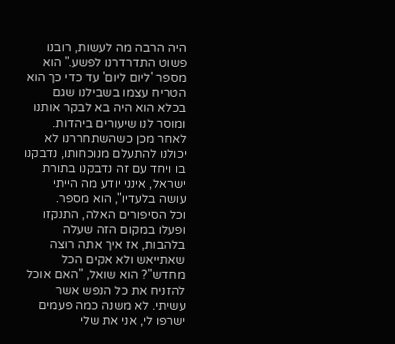היה הרבה מה לעשות, רובנו פשוט התדרדרנו לפשע." הוא מספר 'ליום ליום' עד כדי כך הוא הטריח עצמו בשבילנו שגם בכלא הוא היה בא לבקר אותנו ומוסר לנו שיעורים ביהדות. לאחר מכן כשהשתחררנו לא יכולנו להתעלם מנוכחותו, נדבקנו בו ויחד עם זה נדבקנו בתורת ישראל, אינני יודע מה הייתי עושה בלעדיו", הוא מספר.
וכל הסיפורים האלה, התנקזו ופעלו במקום הזה שעלה בלהבות, אז איך אתה רוצה שאתייאש ולא אקים הכל מחדש"? הוא שואל, "האם אוכל להזניח את כל הנפש אשר עשיתי. לא משנה כמה פעמים ישרפו לי, אני את שלי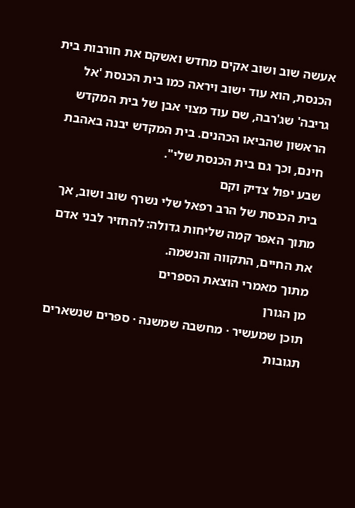אעשה שוב ושוב אקים מחדש ואשקם את חורבות בית הכנסת, הוא עוד ישוב ויראה כמו בית הכנסת 'אל גריבה' שג'רבה, שם עוד מצוי אבן של בית המקדש הראשון שהביאו הכהנים. בית המקדש יבנה באהבת חינם, וכך גם בית הכנסת שלי".
שבע יפול צדיק וקם
בית הכנסת של הרב רפאל שלי נשרף שוב ושוב, אך מתוך האפר קמה שליחות גדולה: להחזיר לבני אדם את החיים, התקווה והנשמה.
מתוך מאמרי הוצאת הספרים
מן הגורן
תוכן שמעשיר · מחשבה שמשנה · ספרים שנשארים
תגובות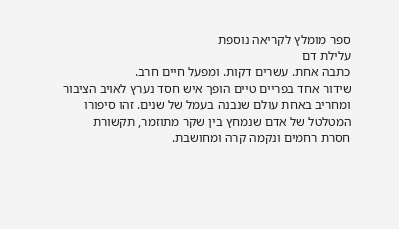ספר מומלץ לקריאה נוספת
עלילת דם
כתבה אחת. עשרים דקות. ומפעל חיים חרב.
שידור אחד בפריים טיים הופך איש חסד נערץ לאויב הציבור ומחריב באחת עולם שנבנה בעמל של שנים. זהו סיפורו המטלטל של אדם שנמחץ בין שקר מתוזמר, תקשורת חסרת רחמים ונקמה קרה ומחושבת.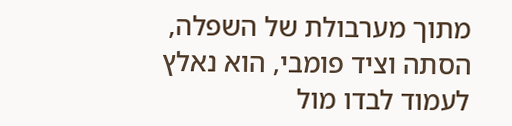מתוך מערבולת של השפלה, הסתה וציד פומבי, הוא נאלץ לעמוד לבדו מול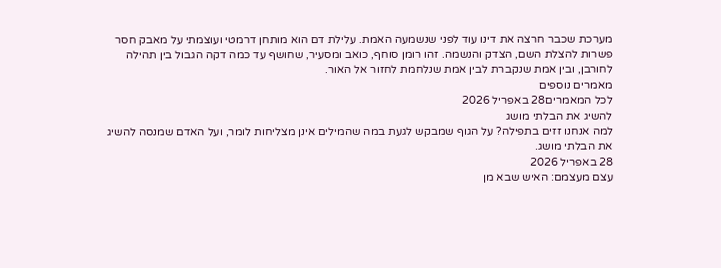מערכת שכבר חרצה את דינו עוד לפני שנשמעה האמת. עלילת דם הוא מותחן דרמטי ועוצמתי על מאבק חסר פשרות להצלת השם, הצדק והנשמה. זהו רומן סוחף, כואב ומסעיר, שחושף עד כמה דקה הגבול בין תהילה לחורבן, ובין אמת שנקברת לבין אמת שנלחמת לחזור אל האור.
מאמרים נוספים
לכל המאמרים28 באפריל 2026
להשיג את הבלתי מושג
למה אנחנו זזים בתפילה? על הגוף שמבקש לגעת במה שהמילים אינן מצליחות לומר, ועל האדם שמנסה להשיג את הבלתי מושג.
28 באפריל 2026
עצם מעצמם: האיש שבא מן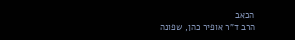הכאב
הרב ד"ר אופיר כהן, שפונה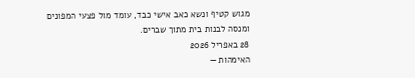מגוש קטיף ונשא כאב אישי כבד, עומד מול פצעי המפונים ומנסה לבנות בית מתוך שברים.
28 באפריל 2026
האימהות —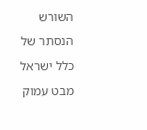השורש הנסתר של כלל ישראל
מבט עמוק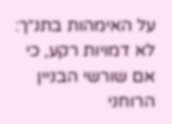על האימהות בתנ״ך: לא דמויות רקע, כי אם שורשי הבניין הרוחני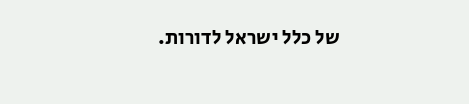של כלל ישראל לדורות.